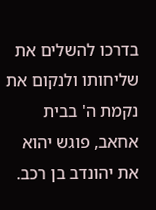בדרכו להשלים את שליחותו ולנקום את נקמת ה' בבית אחאב, פוגש יהוא את יהונדב בן רכב.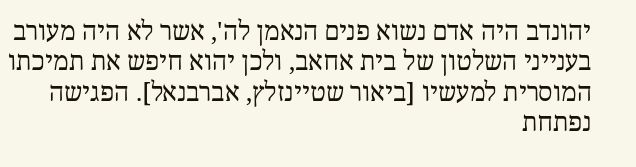יהונדב היה אדם נשוא פנים הנאמן לה', אשר לא היה מעורב בענייני השלטון של בית אחאב, ולכן יהוא חיפש את תמיכתו המוסרית למעשיו [ביאור שטיינזלץ, אברבנאל]. הפגישה נפתחת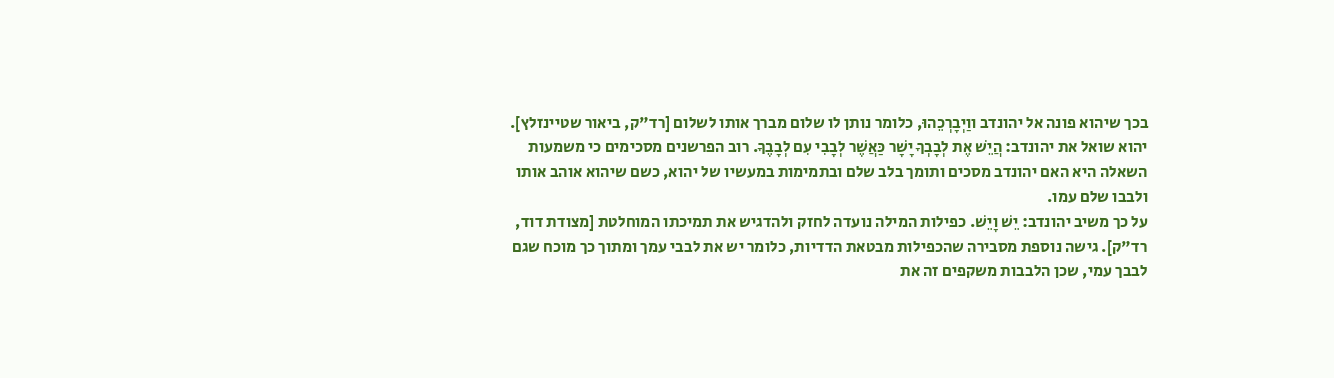בכך שיהוא פונה אל יהונדב ווַיְבָרְכֵהוּ, כלומר נותן לו שלום מברך אותו לשלום [רד"ק, ביאור שטיינזלץ].
יהוא שואל את יהונדב: הֲיֵשׁ אֶת לְבָבְךָ יָשָׁר כַּאֲשֶׁר לְבָבִי עִם לְבָבֶךָ. רוב הפרשנים מסכימים כי משמעות השאלה היא האם יהונדב מסכים ותומך בלב שלם ובתמימות במעשיו של יהוא, כשם שיהוא אוהב אותו ולבבו שלם עמו.
על כך משיב יהונדב: יֵשׁ וָיֵשׁ. כפילות המילה נועדה לחזק ולהדגיש את תמיכתו המוחלטת [מצודת דוד, רד"ק]. גישה נוספת מסבירה שהכפילות מבטאת הדדיות, כלומר יש את לבבי עמך ומתוך כך מוכח שגם לבבך עמי, שכן הלבבות משקפים זה את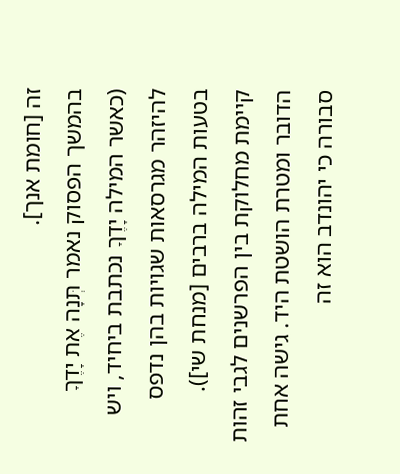זה [חומת אנך].
בהמשך הפסוק נאמר תְּנָה אֶת יָדֶךָ (כאשר המילה יָדֶךָ נכתבת ביחיד, ויש להיזהר מגרסאות שגויות בהן נדפס בטעות המילה ברבים [מנחת שי]). קיימת מחלוקת בין הפרשנים לגבי זהות הדובר ומטרת הושטת היד. גישה אחת סבורה כי יהונדב הוא זה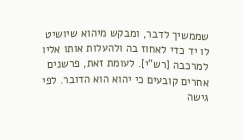שממשיך לדבר, ומבקש מיהוא שיושיט לו יד כדי לאחוז בה ולהעלות אותו אליו למרכבה [רש"י]. לעומת זאת, פרשנים אחרים קובעים כי יהוא הוא הדובר. לפי גישה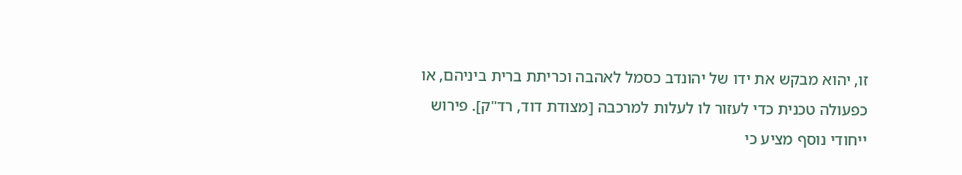זו, יהוא מבקש את ידו של יהונדב כסמל לאהבה וכריתת ברית ביניהם, או כפעולה טכנית כדי לעזור לו לעלות למרכבה [מצודת דוד, רד"ק]. פירוש ייחודי נוסף מציע כי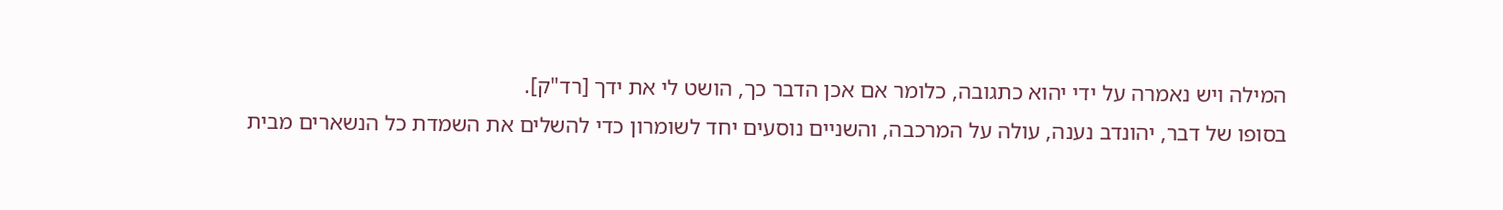המילה ויש נאמרה על ידי יהוא כתגובה, כלומר אם אכן הדבר כך, הושט לי את ידך [רד"ק].
בסופו של דבר, יהונדב נענה, עולה על המרכבה, והשניים נוסעים יחד לשומרון כדי להשלים את השמדת כל הנשארים מבית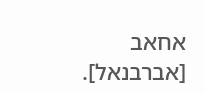אחאב [אברבנאל].